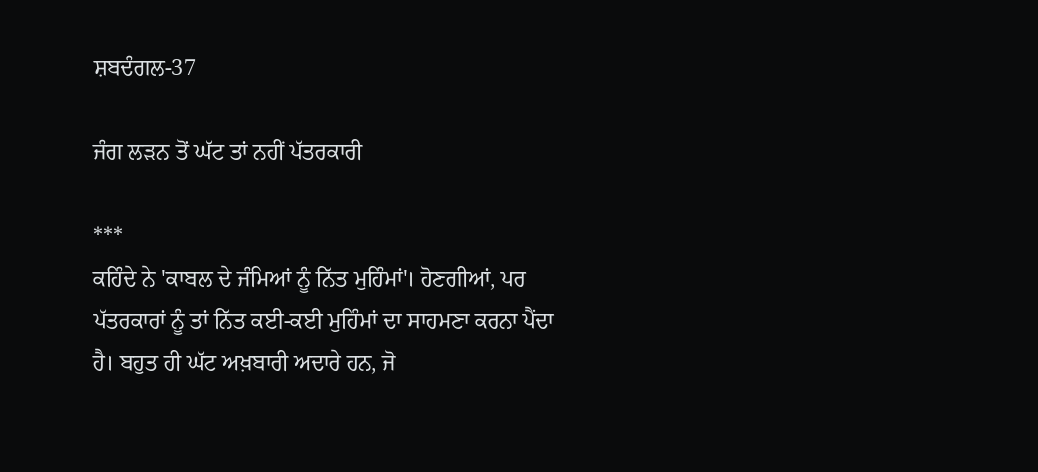ਸ਼ਬਦੰਗਲ-37

ਜੰਗ ਲੜਨ ਤੋਂ ਘੱਟ ਤਾਂ ਨਹੀਂ ਪੱਤਰਕਾਰੀ

***
ਕਹਿੰਦੇ ਨੇ 'ਕਾਬਲ ਦੇ ਜੰਮਿਆਂ ਨੂੰ ਨਿੱਤ ਮੁਹਿੰਮਾਂ'। ਹੋਣਗੀਆਂ, ਪਰ ਪੱਤਰਕਾਰਾਂ ਨੂੰ ਤਾਂ ਨਿੱਤ ਕਈ-ਕਈ ਮੁਹਿੰਮਾਂ ਦਾ ਸਾਹਮਣਾ ਕਰਨਾ ਪੈਂਦਾ ਹੈ। ਬਹੁਤ ਹੀ ਘੱਟ ਅਖ਼ਬਾਰੀ ਅਦਾਰੇ ਹਨ, ਜੋ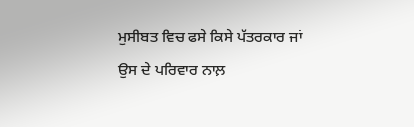ਮੁਸੀਬਤ ਵਿਚ ਫਸੇ ਕਿਸੇ ਪੱਤਰਕਾਰ ਜਾਂ ਉਸ ਦੇ ਪਰਿਵਾਰ ਨਾਲ਼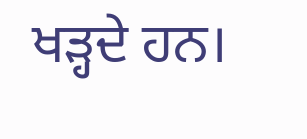ਖੜ੍ਹਦੇ ਹਨ।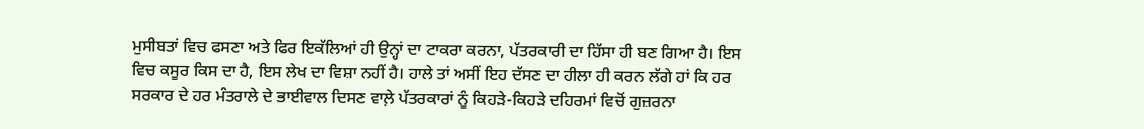ਮੁਸੀਬਤਾਂ ਵਿਚ ਫਸਣਾ ਅਤੇ ਫਿਰ ਇਕੱਲਿਆਂ ਹੀ ਉਨ੍ਹਾਂ ਦਾ ਟਾਕਰਾ ਕਰਨਾ, ਪੱਤਰਕਾਰੀ ਦਾ ਹਿੱਸਾ ਹੀ ਬਣ ਗਿਆ ਹੈ। ਇਸ ਵਿਚ ਕਸੂਰ ਕਿਸ ਦਾ ਹੈ, ਇਸ ਲੇਖ ਦਾ ਵਿਸ਼ਾ ਨਹੀਂ ਹੈ। ਹਾਲੇ ਤਾਂ ਅਸੀਂ ਇਹ ਦੱਸਣ ਦਾ ਹੀਲਾ ਹੀ ਕਰਨ ਲੱਗੇ ਹਾਂ ਕਿ ਹਰ ਸਰਕਾਰ ਦੇ ਹਰ ਮੰਤਰਾਲੇ ਦੇ ਭਾਈਵਾਲ ਦਿਸਣ ਵਾਲ਼ੇ ਪੱਤਰਕਾਰਾਂ ਨੂੰ ਕਿਹੜੇ-ਕਿਹੜੇ ਦਹਿਰਮਾਂ ਵਿਚੋਂ ਗੁਜ਼ਰਨਾ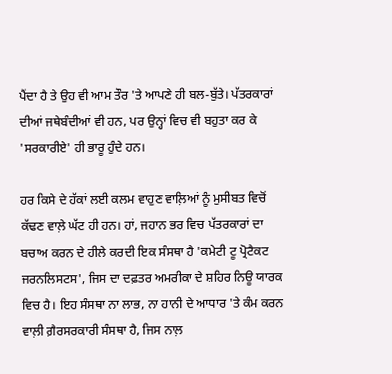ਪੈਂਦਾ ਹੈ ਤੇ ਉਹ ਵੀ ਆਮ ਤੌਰ 'ਤੇ ਆਪਣੇ ਹੀ ਬਲ-ਬੁੱਤੇ। ਪੱਤਰਕਾਰਾਂ ਦੀਆਂ ਜਥੇਬੰਦੀਆਂ ਵੀ ਹਨ, ਪਰ ਉਨ੍ਹਾਂ ਵਿਚ ਵੀ ਬਹੁਤਾ ਕਰ ਕੇ 'ਸਰਕਾਰੀਏ' ਹੀ ਭਾਰੂ ਹੁੰਦੇ ਹਨ।

ਹਰ ਕਿਸੇ ਦੇ ਹੱਕਾਂ ਲਈ ਕਲਮ ਵਾਹੁਣ ਵਾਲ਼ਿਆਂ ਨੂੰ ਮੁਸੀਬਤ ਵਿਚੋਂ ਕੱਢਣ ਵਾਲ਼ੇ ਘੱਟ ਹੀ ਹਨ। ਹਾਂ, ਜਹਾਨ ਭਰ ਵਿਚ ਪੱਤਰਕਾਰਾਂ ਦਾ ਬਚਾਅ ਕਰਨ ਦੇ ਹੀਲੇ ਕਰਦੀ ਇਕ ਸੰਸਥਾ ਹੈ 'ਕਮੇਟੀ ਟੂ ਪ੍ਰੋਟੈਕਟ ਜਰਨਲਿਸਟਸ', ਜਿਸ ਦਾ ਦਫ਼ਤਰ ਅਮਰੀਕਾ ਦੇ ਸ਼ਹਿਰ ਨਿਊ ਯਾਰਕ ਵਿਚ ਹੈ। ਇਹ ਸੰਸਥਾ ਨਾ ਲਾਭ, ਨਾ ਹਾਨੀ ਦੇ ਆਧਾਰ 'ਤੇ ਕੰਮ ਕਰਨ ਵਾਲ਼ੀ ਗ਼ੈਰਸਰਕਾਰੀ ਸੰਸਥਾ ਹੈ, ਜਿਸ ਨਾਲ਼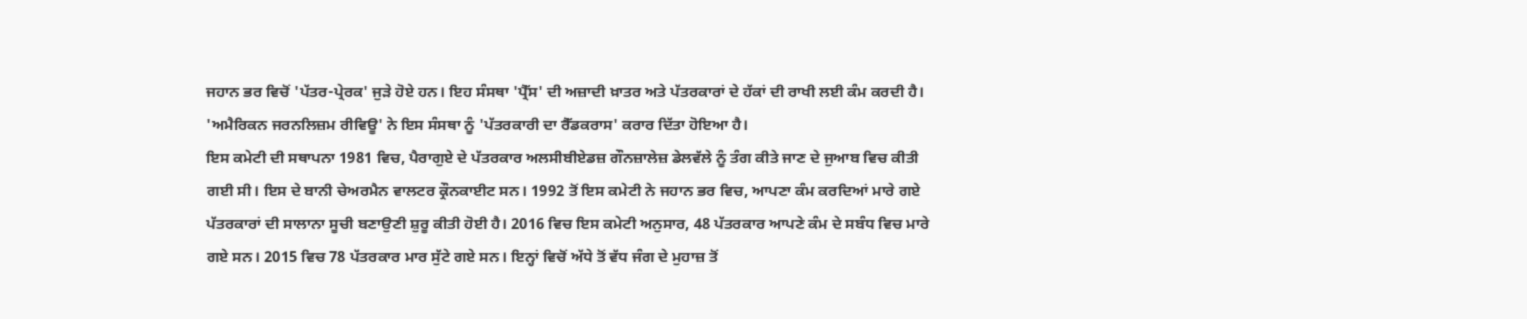ਜਹਾਨ ਭਰ ਵਿਚੋਂ 'ਪੱਤਰ-ਪ੍ਰੇਰਕ' ਜੁੜੇ ਹੋਏ ਹਨ। ਇਹ ਸੰਸਥਾ 'ਪ੍ਰੈੱਸ' ਦੀ ਅਜ਼ਾਦੀ ਖ਼ਾਤਰ ਅਤੇ ਪੱਤਰਕਾਰਾਂ ਦੇ ਹੱਕਾਂ ਦੀ ਰਾਖੀ ਲਈ ਕੰਮ ਕਰਦੀ ਹੈ। 'ਅਮੈਰਿਕਨ ਜਰਨਲਿਜ਼ਮ ਰੀਵਿਊ' ਨੇ ਇਸ ਸੰਸਥਾ ਨੂੰ 'ਪੱਤਰਕਾਰੀ ਦਾ ਰੈੱਡਕਰਾਸ' ਕਰਾਰ ਦਿੱਤਾ ਹੋਇਆ ਹੈ।
ਇਸ ਕਮੇਟੀ ਦੀ ਸਥਾਪਨਾ 1981 ਵਿਚ, ਪੈਰਾਗੁਏ ਦੇ ਪੱਤਰਕਾਰ ਅਲਸੀਬੀਏਡਜ਼ ਗੌਨਜ਼ਾਲੇਜ਼ ਡੇਲਵੱਲੇ ਨੂੰ ਤੰਗ ਕੀਤੇ ਜਾਣ ਦੇ ਜੁਆਬ ਵਿਚ ਕੀਤੀ ਗਈ ਸੀ। ਇਸ ਦੇ ਬਾਨੀ ਚੇਅਰਮੈਨ ਵਾਲਟਰ ਕ੍ਰੌਨਕਾਈਟ ਸਨ। 1992 ਤੋਂ ਇਸ ਕਮੇਟੀ ਨੇ ਜਹਾਨ ਭਰ ਵਿਚ, ਆਪਣਾ ਕੰਮ ਕਰਦਿਆਂ ਮਾਰੇ ਗਏ ਪੱਤਰਕਾਰਾਂ ਦੀ ਸਾਲਾਨਾ ਸੂਚੀ ਬਣਾਉਣੀ ਸ਼ੁਰੂ ਕੀਤੀ ਹੋਈ ਹੈ। 2016 ਵਿਚ ਇਸ ਕਮੇਟੀ ਅਨੁਸਾਰ, 48 ਪੱਤਰਕਾਰ ਆਪਣੇ ਕੰਮ ਦੇ ਸਬੰਧ ਵਿਚ ਮਾਰੇ ਗਏ ਸਨ। 2015 ਵਿਚ 78 ਪੱਤਰਕਾਰ ਮਾਰ ਸੁੱਟੇ ਗਏ ਸਨ। ਇਨ੍ਹਾਂ ਵਿਚੋਂ ਅੱਧੇ ਤੋਂ ਵੱਧ ਜੰਗ ਦੇ ਮੁਹਾਜ਼ ਤੋਂ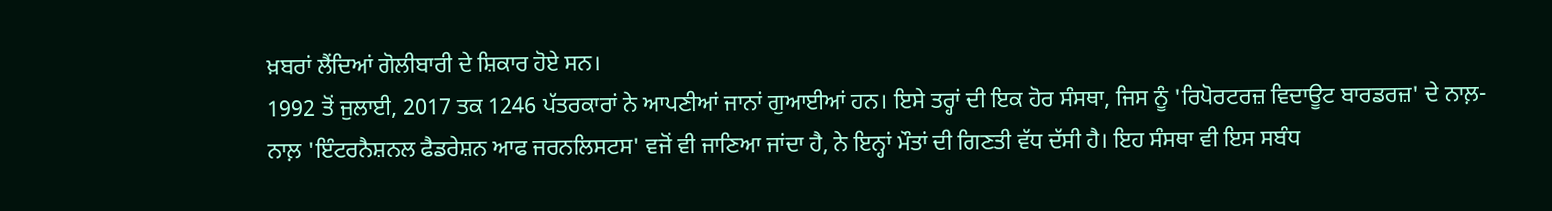ਖ਼ਬਰਾਂ ਲੈਂਦਿਆਂ ਗੋਲੀਬਾਰੀ ਦੇ ਸ਼ਿਕਾਰ ਹੋਏ ਸਨ।
1992 ਤੋਂ ਜੁਲਾਈ, 2017 ਤਕ 1246 ਪੱਤਰਕਾਰਾਂ ਨੇ ਆਪਣੀਆਂ ਜਾਨਾਂ ਗੁਆਈਆਂ ਹਨ। ਇਸੇ ਤਰ੍ਹਾਂ ਦੀ ਇਕ ਹੋਰ ਸੰਸਥਾ, ਜਿਸ ਨੂੰ 'ਰਿਪੋਰਟਰਜ਼ ਵਿਦਾਊਟ ਬਾਰਡਰਜ਼' ਦੇ ਨਾਲ਼-ਨਾਲ਼ 'ਇੰਟਰਨੈਸ਼ਨਲ ਫੈਡਰੇਸ਼ਨ ਆਫ ਜਰਨਲਿਸਟਸ' ਵਜੋਂ ਵੀ ਜਾਣਿਆ ਜਾਂਦਾ ਹੈ, ਨੇ ਇਨ੍ਹਾਂ ਮੌਤਾਂ ਦੀ ਗਿਣਤੀ ਵੱਧ ਦੱਸੀ ਹੈ। ਇਹ ਸੰਸਥਾ ਵੀ ਇਸ ਸਬੰਧ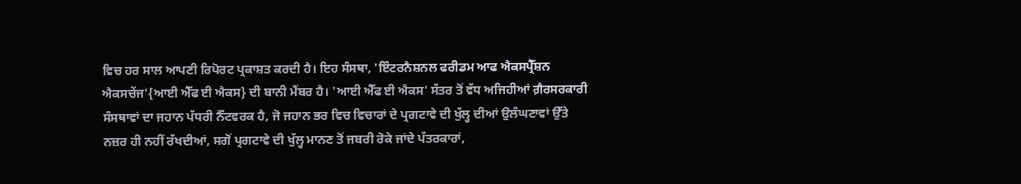ਵਿਚ ਹਰ ਸਾਲ ਆਪਣੀ ਰਿਪੋਰਟ ਪ੍ਰਕਾਸ਼ਤ ਕਰਦੀ ਹੈ। ਇਹ ਸੰਸਥਾ, 'ਇੰਟਰਨੈਸ਼ਨਲ ਫਰੀਡਮ ਆਫ ਐਕਸਪ੍ਰੈੱਸ਼ਨ ਐਕਸਚੇਂਜ'{ਆਈ ਐੱਫ ਈ ਐਕਸ} ਦੀ ਬਾਨੀ ਮੈਂਬਰ ਹੈ। 'ਆਈ ਐੱਫ ਈ ਐਕਸ' ਸੱਤਰ ਤੋਂ ਵੱਧ ਅਜਿਹੀਆਂ ਗ਼ੈਰਸਰਕਾਰੀ ਸੰਸਥਾਵਾਂ ਦਾ ਜਹਾਨ ਪੱਧਰੀ ਨੈੱਟਵਰਕ ਹੈ, ਜੋ ਜਹਾਨ ਭਰ ਵਿਚ ਵਿਚਾਰਾਂ ਦੇ ਪ੍ਰਗਟਾਵੇ ਦੀ ਖੁੱਲ੍ਹ ਦੀਆਂ ਉਲੰਘਣਾਵਾਂ ਉੱਤੇ ਨਜ਼ਰ ਹੀ ਨਹੀਂ ਰੱਖਦੀਆਂ, ਸਗੋਂ ਪ੍ਰਗਟਾਵੇ ਦੀ ਖੁੱਲ੍ਹ ਮਾਨਣ ਤੋਂ ਜਬਰੀ ਰੋਕੇ ਜਾਂਦੇ ਪੱਤਰਕਾਰਾਂ,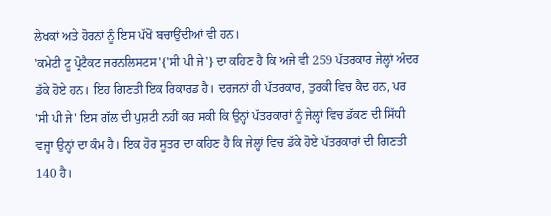ਲੇਖਕਾਂ ਅਤੇ ਹੋਰਨਾਂ ਨੂੰ ਇਸ ਪੱਖੋਂ ਬਚਾਉਂਦੀਆਂ ਵੀ ਹਨ।
'ਕਮੇਟੀ ਟੂ ਪ੍ਰੋਟੈਕਟ ਜਰਨਲਿਸਟਸ'{'ਸੀ ਪੀ ਜੇ'} ਦਾ ਕਹਿਣ ਹੈ ਕਿ ਅਜੇ ਵੀ 259 ਪੱਤਰਕਾਰ ਜੇਲ੍ਹਾਂ ਅੰਦਰ ਡੱਕੇ ਹੋਏ ਹਨ। ਇਹ ਗਿਣਤੀ ਇਕ ਰਿਕਾਰਡ ਹੈ। ਦਰਜਨਾਂ ਹੀ ਪੱਤਰਕਾਰ, ਤੁਰਕੀ ਵਿਚ ਕੈਦ ਹਨ, ਪਰ 'ਸੀ ਪੀ ਜੇ' ਇਸ ਗੱਲ ਦੀ ਪੁਸ਼ਟੀ ਨਹੀਂ ਕਰ ਸਕੀ ਕਿ ਉਨ੍ਹਾਂ ਪੱਤਰਕਾਰਾਂ ਨੂੰ ਜੇਲ੍ਹਾਂ ਵਿਚ ਡੱਕਣ ਦੀ ਸਿੱਧੀ ਵਜ੍ਹਾ ਉਨ੍ਹਾਂ ਦਾ ਕੰਮ ਹੈ। ਇਕ ਹੋਰ ਸੂਤਰ ਦਾ ਕਹਿਣ ਹੈ ਕਿ ਜੇਲ੍ਹਾਂ ਵਿਚ ਡੱਕੇ ਹੋਏ ਪੱਤਰਕਾਰਾਂ ਦੀ ਗਿਣਤੀ 140 ਹੈ।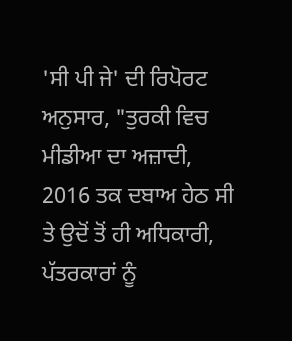'ਸੀ ਪੀ ਜੇ' ਦੀ ਰਿਪੋਰਟ ਅਨੁਸਾਰ, "ਤੁਰਕੀ ਵਿਚ ਮੀਡੀਆ ਦਾ ਅਜ਼ਾਦੀ, 2016 ਤਕ ਦਬਾਅ ਹੇਠ ਸੀ ਤੇ ਉਦੋਂ ਤੋਂ ਹੀ ਅਧਿਕਾਰੀ, ਪੱਤਰਕਾਰਾਂ ਨੂੰ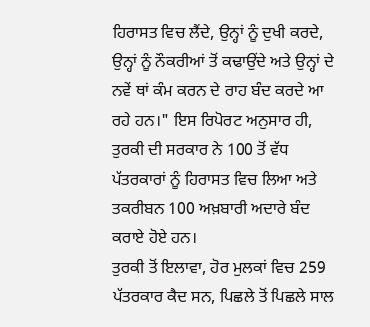ਹਿਰਾਸਤ ਵਿਚ ਲੈਂਦੇ, ਉਨ੍ਹਾਂ ਨੂੰ ਦੁਖੀ ਕਰਦੇ, ਉਨ੍ਹਾਂ ਨੂੰ ਨੌਕਰੀਆਂ ਤੋਂ ਕਢਾਉਂਦੇ ਅਤੇ ਉਨ੍ਹਾਂ ਦੇ ਨਵੇਂ ਥਾਂ ਕੰਮ ਕਰਨ ਦੇ ਰਾਹ ਬੰਦ ਕਰਦੇ ਆ ਰਹੇ ਹਨ।" ਇਸ ਰਿਪੋਰਟ ਅਨੁਸਾਰ ਹੀ, ਤੁਰਕੀ ਦੀ ਸਰਕਾਰ ਨੇ 100 ਤੋਂ ਵੱਧ ਪੱਤਰਕਾਰਾਂ ਨੂੰ ਹਿਰਾਸਤ ਵਿਚ ਲਿਆ ਅਤੇ ਤਕਰੀਬਨ 100 ਅਖ਼ਬਾਰੀ ਅਦਾਰੇ ਬੰਦ ਕਰਾਏ ਹੋਏ ਹਨ।
ਤੁਰਕੀ ਤੋਂ ਇਲਾਵਾ, ਹੋਰ ਮੁਲਕਾਂ ਵਿਚ 259 ਪੱਤਰਕਾਰ ਕੈਦ ਸਨ, ਪਿਛਲੇ ਤੋਂ ਪਿਛਲੇ ਸਾਲ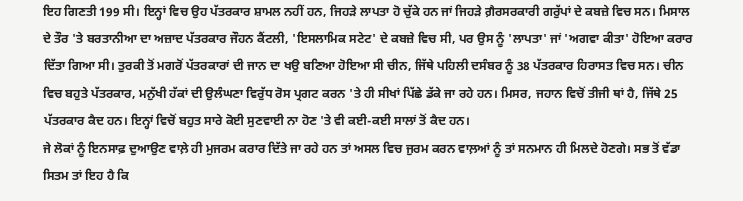ਇਹ ਗਿਣਤੀ 199 ਸੀ। ਇਨ੍ਹਾਂ ਵਿਚ ਉਹ ਪੱਤਰਕਾਰ ਸ਼ਾਮਲ ਨਹੀਂ ਹਨ, ਜਿਹੜੇ ਲਾਪਤਾ ਹੋ ਚੁੱਕੇ ਹਨ ਜਾਂ ਜਿਹੜੇ ਗ਼ੈਰਸਰਕਾਰੀ ਗਰੁੱਪਾਂ ਦੇ ਕਬਜ਼ੇ ਵਿਚ ਸਨ। ਮਿਸਾਲ ਦੇ ਤੌਰ 'ਤੇ ਬਰਤਾਨੀਆ ਦਾ ਅਜ਼ਾਦ ਪੱਤਰਕਾਰ ਜੌਹਨ ਕੈਂਟਲੀ, 'ਇਸਲਾਮਿਕ ਸਟੇਟ' ਦੇ ਕਬਜ਼ੇ ਵਿਚ ਸੀ, ਪਰ ਉਸ ਨੂੰ 'ਲਾਪਤਾ' ਜਾਂ 'ਅਗਵਾ ਕੀਤਾ' ਹੋਇਆ ਕਰਾਰ ਦਿੱਤਾ ਗਿਆ ਸੀ। ਤੁਰਕੀ ਤੋਂ ਮਗਰੋਂ ਪੱਤਰਕਾਰਾਂ ਦੀ ਜਾਨ ਦਾ ਖਉ ਬਣਿਆ ਹੋਇਆ ਸੀ ਚੀਨ, ਜਿੱਥੇ ਪਹਿਲੀ ਦਸੰਬਰ ਨੂੰ 38 ਪੱਤਰਕਾਰ ਹਿਰਾਸਤ ਵਿਚ ਸਨ। ਚੀਨ ਵਿਚ ਬਹੁਤੇ ਪੱਤਰਕਾਰ, ਮਨੁੱਖੀ ਹੱਕਾਂ ਦੀ ਉਲੰਘਣਾ ਵਿਰੁੱਧ ਰੋਸ ਪ੍ਰਗਟ ਕਰਨ 'ਤੇ ਹੀ ਸੀਖਾਂ ਪਿੱਛੇ ਡੱਕੇ ਜਾ ਰਹੇ ਹਨ। ਮਿਸਰ, ਜਹਾਨ ਵਿਚੋਂ ਤੀਜੀ ਥਾਂ ਹੈ, ਜਿੱਥੇ 25 ਪੱਤਰਕਾਰ ਕੈਦ ਹਨ। ਇਨ੍ਹਾਂ ਵਿਚੋਂ ਬਹੁਤ ਸਾਰੇ ਕੋਈ ਸੁਣਵਾਈ ਨਾ ਹੋਣ 'ਤੇ ਵੀ ਕਈ-ਕਈ ਸਾਲਾਂ ਤੋਂ ਕੈਦ ਹਨ।
ਜੇ ਲੋਕਾਂ ਨੂੰ ਇਨਸਾਫ਼ ਦੁਆਉਣ ਵਾਲ਼ੇ ਹੀ ਮੁਜਰਮ ਕਰਾਰ ਦਿੱਤੇ ਜਾ ਰਹੇ ਹਨ ਤਾਂ ਅਸਲ ਵਿਚ ਜੁਰਮ ਕਰਨ ਵਾਲ਼ਆਂ ਨੂੰ ਤਾਂ ਸਨਮਾਨ ਹੀ ਮਿਲਦੇ ਹੋਣਗੇ। ਸਭ ਤੋਂ ਵੱਡਾ ਸਿਤਮ ਤਾਂ ਇਹ ਹੈ ਕਿ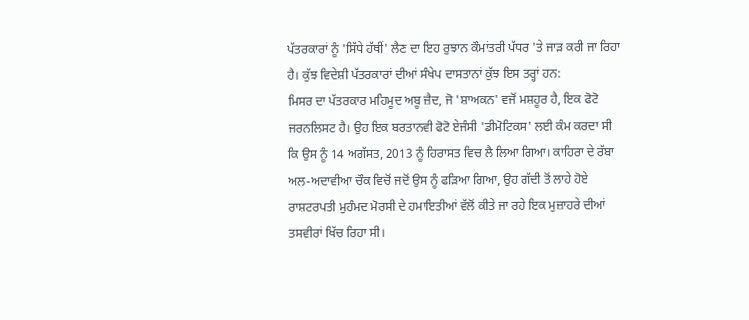ਪੱਤਰਕਾਰਾਂ ਨੂੰ 'ਸਿੱਧੇ ਹੱਥੀਂ' ਲੈਣ ਦਾ ਇਹ ਰੁਝਾਨ ਕੌਮਾਂਤਰੀ ਪੱਧਰ 'ਤੇ ਜਾੜ ਕਰੀ ਜਾ ਰਿਹਾ ਹੈ। ਕੁੱਝ ਵਿਦੇਸ਼ੀ ਪੱਤਰਕਾਰਾਂ ਦੀਆਂ ਸੰਖੇਪ ਦਾਸਤਾਨਾਂ ਕੁੱਝ ਇਸ ਤਰ੍ਹਾਂ ਹਨ:
ਮਿਸਰ ਦਾ ਪੱਤਰਕਾਰ ਮਹਿਮੂਦ ਅਬੂ ਜ਼ੈਦ, ਜੋ 'ਸ਼ਾਅਕਨ' ਵਜੋਂ ਮਸ਼ਹੂਰ ਹੈ, ਇਕ ਫੋਟੋ ਜਰਨਲਿਸਟ ਹੈ। ਉਹ ਇਕ ਬਰਤਾਨਵੀ ਫੋਟੋ ਏਜੰਸੀ 'ਡੀਮੋਟਿਕਸ' ਲਈ ਕੰਮ ਕਰਦਾ ਸੀ ਕਿ ਉਸ ਨੂੰ 14 ਅਗੱਸਤ, 2013 ਨੂੰ ਹਿਰਾਸਤ ਵਿਚ ਲੈ ਲਿਆ ਗਿਆ। ਕਾਹਿਰਾ ਦੇ ਰੱਬਾ ਅਲ-ਅਦਾਵੀਆ ਚੌਕ ਵਿਚੋਂ ਜਦੋਂ ਉਸ ਨੂੰ ਫੜਿਆ ਗਿਆ, ਉਹ ਗੱਦੀ ਤੋਂ ਲਾਹੇ ਹੋਏ ਰਾਸ਼ਟਰਪਤੀ ਮੁਹੰਮਦ ਮੋਰਸੀ ਦੇ ਹਮਾਇਤੀਆਂ ਵੱਲੋਂ ਕੀਤੇ ਜਾ ਰਹੇ ਇਕ ਮੁਜ਼ਾਹਰੇ ਦੀਆਂ ਤਸਵੀਰਾਂ ਖਿੱਚ ਰਿਹਾ ਸੀ।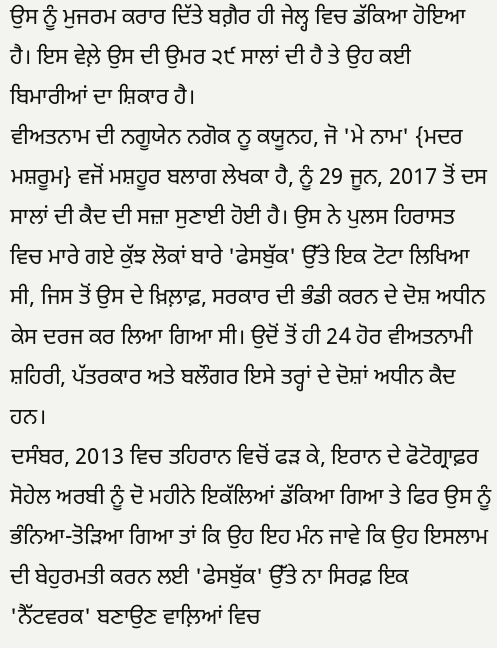ਉਸ ਨੂੰ ਮੁਜਰਮ ਕਰਾਰ ਦਿੱਤੇ ਬਗ਼ੈਰ ਹੀ ਜੇਲ੍ਹ ਵਿਚ ਡੱਕਿਆ ਹੋਇਆ ਹੈ। ਇਸ ਵੇਲ਼ੇ ਉਸ ਦੀ ਉਮਰ ੨੯ ਸਾਲਾਂ ਦੀ ਹੈ ਤੇ ਉਹ ਕਈ ਬਿਮਾਰੀਆਂ ਦਾ ਸ਼ਿਕਾਰ ਹੈ।
ਵੀਅਤਨਾਮ ਦੀ ਨਗੂਯੇਨ ਨਗੋਕ ਨੂ ਕਯੂਨਹ, ਜੋ 'ਮੇ ਨਾਮ' {ਮਦਰ ਮਸ਼ਰੂਮ} ਵਜੋਂ ਮਸ਼ਹੂਰ ਬਲਾਗ ਲੇਖਕਾ ਹੈ, ਨੂੰ 29 ਜੂਨ, 2017 ਤੋਂ ਦਸ ਸਾਲਾਂ ਦੀ ਕੈਦ ਦੀ ਸਜ਼ਾ ਸੁਣਾਈ ਹੋਈ ਹੈ। ਉਸ ਨੇ ਪੁਲਸ ਹਿਰਾਸਤ ਵਿਚ ਮਾਰੇ ਗਏ ਕੁੱਝ ਲੋਕਾਂ ਬਾਰੇ 'ਫੇਸਬੁੱਕ' ਉੱਤੇ ਇਕ ਟੋਟਾ ਲਿਖਿਆ ਸੀ, ਜਿਸ ਤੋਂ ਉਸ ਦੇ ਖ਼ਿਲ਼ਾਫ਼, ਸਰਕਾਰ ਦੀ ਭੰਡੀ ਕਰਨ ਦੇ ਦੋਸ਼ ਅਧੀਨ ਕੇਸ ਦਰਜ ਕਰ ਲਿਆ ਗਿਆ ਸੀ। ਉਦੋਂ ਤੋਂ ਹੀ 24 ਹੋਰ ਵੀਅਤਨਾਮੀ ਸ਼ਹਿਰੀ, ਪੱਤਰਕਾਰ ਅਤੇ ਬਲੌਗਰ ਇਸੇ ਤਰ੍ਹਾਂ ਦੇ ਦੋਸ਼ਾਂ ਅਧੀਨ ਕੈਦ ਹਨ।
ਦਸੰਬਰ, 2013 ਵਿਚ ਤਹਿਰਾਨ ਵਿਚੋਂ ਫੜ ਕੇ, ਇਰਾਨ ਦੇ ਫੋਟੋਗ੍ਰਾਫ਼ਰ ਸੋਹੇਲ ਅਰਬੀ ਨੂੰ ਦੋ ਮਹੀਨੇ ਇਕੱਲਿਆਂ ਡੱਕਿਆ ਗਿਆ ਤੇ ਫਿਰ ਉਸ ਨੂੰ ਭੰਨਿਆ-ਤੋੜਿਆ ਗਿਆ ਤਾਂ ਕਿ ਉਹ ਇਹ ਮੰਨ ਜਾਵੇ ਕਿ ਉਹ ਇਸਲਾਮ ਦੀ ਬੇਹੁਰਮਤੀ ਕਰਨ ਲਈ 'ਫੇਸਬੁੱਕ' ਉੱਤੇ ਨਾ ਸਿਰਫ਼ ਇਕ 'ਨੈੱਟਵਰਕ' ਬਣਾਉਣ ਵਾਲ਼ਿਆਂ ਵਿਚ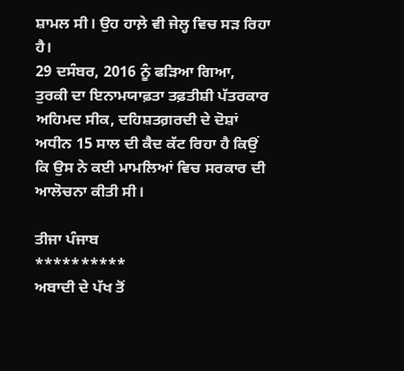ਸ਼ਾਮਲ ਸੀ। ਉਹ ਹਾਲ਼ੇ ਵੀ ਜੇਲ੍ਹ ਵਿਚ ਸੜ ਰਿਹਾ ਹੈ।
29 ਦਸੰਬਰ, 2016 ਨੂੰ ਫੜਿਆ ਗਿਆ, ਤੁਰਕੀ ਦਾ ਇਨਾਮਯਾਫ਼ਤਾ ਤਫ਼ਤੀਸ਼ੀ ਪੱਤਰਕਾਰ ਅਹਿਮਦ ਸੀਕ, ਦਹਿਸ਼ਤਗ਼ਰਦੀ ਦੇ ਦੋਸ਼ਾਂ ਅਧੀਨ 15 ਸਾਲ ਦੀ ਕੈਦ ਕੱਟ ਰਿਹਾ ਹੈ ਕਿਉਂ ਕਿ ਉਸ ਨੇ ਕਈ ਮਾਮਲਿਆਂ ਵਿਚ ਸਰਕਾਰ ਦੀ ਆਲੋਚਨਾ ਕੀਤੀ ਸੀ।

ਤੀਜਾ ਪੰਜਾਬ
**********
ਅਬਾਦੀ ਦੇ ਪੱਖ ਤੋਂ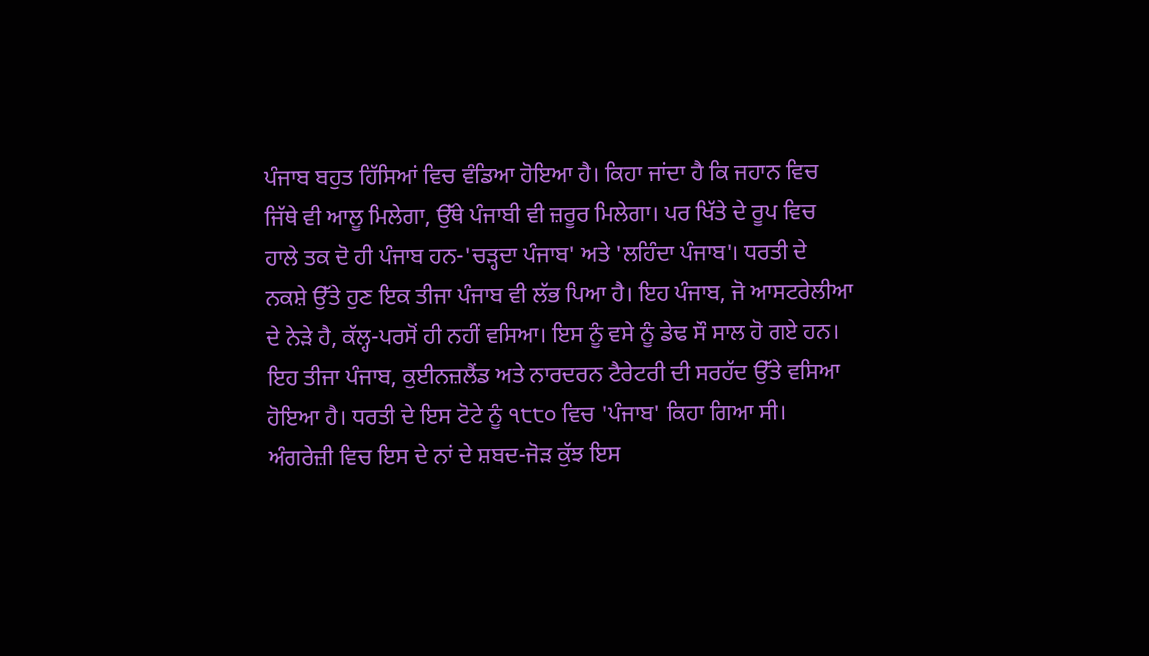ਪੰਜਾਬ ਬਹੁਤ ਹਿੱਸਿਆਂ ਵਿਚ ਵੰਡਿਆ ਹੋਇਆ ਹੈ। ਕਿਹਾ ਜਾਂਦਾ ਹੈ ਕਿ ਜਹਾਨ ਵਿਚ ਜਿੱਥੇ ਵੀ ਆਲੂ ਮਿਲੇਗਾ, ਉੱਥੇ ਪੰਜਾਬੀ ਵੀ ਜ਼ਰੂਰ ਮਿਲੇਗਾ। ਪਰ ਖਿੱਤੇ ਦੇ ਰੂਪ ਵਿਚ ਹਾਲੇ ਤਕ ਦੋ ਹੀ ਪੰਜਾਬ ਹਨ-'ਚੜ੍ਹਦਾ ਪੰਜਾਬ' ਅਤੇ 'ਲਹਿੰਦਾ ਪੰਜਾਬ'। ਧਰਤੀ ਦੇ ਨਕਸ਼ੇ ਉੱਤੇ ਹੁਣ ਇਕ ਤੀਜਾ ਪੰਜਾਬ ਵੀ ਲੱਭ ਪਿਆ ਹੈ। ਇਹ ਪੰਜਾਬ, ਜੋ ਆਸਟਰੇਲੀਆ ਦੇ ਨੇੜੇ ਹੈ, ਕੱਲ੍ਹ-ਪਰਸੋਂ ਹੀ ਨਹੀਂ ਵਸਿਆ। ਇਸ ਨੂੰ ਵਸੇ ਨੂੰ ਡੇਢ ਸੌ ਸਾਲ ਹੋ ਗਏ ਹਨ। ਇਹ ਤੀਜਾ ਪੰਜਾਬ, ਕੁਈਨਜ਼ਲੈਂਡ ਅਤੇ ਨਾਰਦਰਨ ਟੈਰੇਟਰੀ ਦੀ ਸਰਹੱਦ ਉੱਤੇ ਵਸਿਆ ਹੋਇਆ ਹੈ। ਧਰਤੀ ਦੇ ਇਸ ਟੋਟੇ ਨੂੰ ੧੮੮੦ ਵਿਚ 'ਪੰਜਾਬ' ਕਿਹਾ ਗਿਆ ਸੀ। ਅੰਗਰੇਜ਼ੀ ਵਿਚ ਇਸ ਦੇ ਨਾਂ ਦੇ ਸ਼ਬਦ-ਜੋੜ ਕੁੱਝ ਇਸ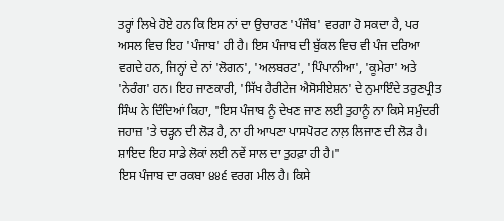ਤਰ੍ਹਾਂ ਲਿਖੇ ਹੋਏ ਹਨ ਕਿ ਇਸ ਨਾਂ ਦਾ ਉਚਾਰਣ 'ਪੰਜੌਬ' ਵਰਗਾ ਹੋ ਸਕਦਾ ਹੈ, ਪਰ ਅਸਲ ਵਿਚ ਇਹ 'ਪੰਜਾਬ' ਹੀ ਹੈ। ਇਸ ਪੰਜਾਬ ਦੀ ਬੁੱਕਲ ਵਿਚ ਵੀ ਪੰਜ ਦਰਿਆ ਵਗਦੇ ਹਨ, ਜਿਨ੍ਹਾਂ ਦੇ ਨਾਂ 'ਲੋਗਨ', 'ਅਲਬਰਟ', 'ਪਿੰਪਾਨੀਆ', 'ਕੂਮੇਰਾ' ਅਤੇ 'ਨੇਰੰਗ' ਹਨ। ਇਹ ਜਾਣਕਾਰੀ, 'ਸਿੱਖ ਹੈਰੀਟੇਜ ਐਸੋਸੀਏਸ਼ਨ' ਦੇ ਨੁਮਾਇੰਦੇ ਤਰੁਣਪ੍ਰੀਤ ਸਿੰਘ ਨੇ ਦਿੰਦਿਆਂ ਕਿਹਾ, "ਇਸ ਪੰਜਾਬ ਨੂੰ ਦੇਖਣ ਜਾਣ ਲਈ ਤੁਹਾਨੂੰ ਨਾ ਕਿਸੇ ਸਮੁੰਦਰੀ ਜਹਾਜ਼ 'ਤੇ ਚੜ੍ਹਨ ਦੀ ਲੋੜ ਹੈ, ਨਾ ਹੀ ਆਪਣਾ ਪਾਸਪੋਰਟ ਨਾਲ਼ ਲਿਜਾਣ ਦੀ ਲੋੜ ਹੈ। ਸ਼ਾਇਦ ਇਹ ਸਾਡੇ ਲੋਕਾਂ ਲਈ ਨਵੇਂ ਸਾਲ ਦਾ ਤੁਹਫ਼ਾ ਹੀ ਹੈ।"
ਇਸ ਪੰਜਾਬ ਦਾ ਰਕਬਾ ੪੪੬ ਵਰਗ ਮੀਲ ਹੈ। ਕਿਸੇ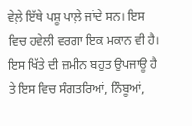ਵੇਲ਼ੇ ਇੱਥੇ ਪਸ਼ੂ ਪਾਲ਼ੇ ਜਾਂਦੇ ਸਨ। ਇਸ ਵਿਚ ਹਵੇਲੀ ਵਰਗਾ ਇਕ ਮਕਾਨ ਵੀ ਹੈ। ਇਸ ਖਿੱਤੇ ਦੀ ਜ਼ਮੀਨ ਬਹੁਤ ਉਪਜਾਊ ਹੈ ਤੇ ਇਸ ਵਿਚ ਸੰਗਤਰਿਆਂ, ਨਿੰਬੂਆਂ,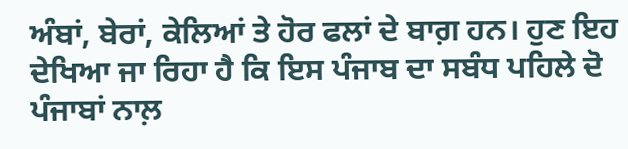ਅੰਬਾਂ, ਬੇਰਾਂ, ਕੇਲਿਆਂ ਤੇ ਹੋਰ ਫਲਾਂ ਦੇ ਬਾਗ਼ ਹਨ। ਹੁਣ ਇਹ ਦੇਖਿਆ ਜਾ ਰਿਹਾ ਹੈ ਕਿ ਇਸ ਪੰਜਾਬ ਦਾ ਸਬੰਧ ਪਹਿਲੇ ਦੋ ਪੰਜਾਬਾਂ ਨਾਲ਼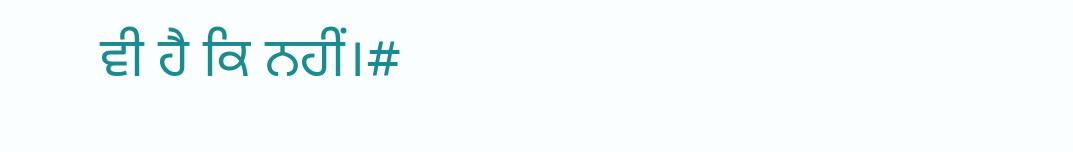ਵੀ ਹੈ ਕਿ ਨਹੀਂ।#